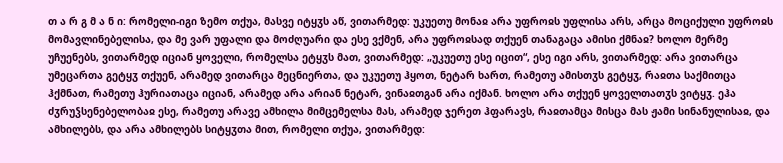თ ა რ გ მ ა ნ ი: რომელი-იგი ზემო თქუა, მასვე იტყჳს აწ, ვითარმედ: უკუეთუ მონაჲ არა უფროჲს უფლისა არს, არცა მოციქული უფროჲს მომავლინებელისა, და მე ვარ უფალი და მოძღუარი და ესე ვქმენ, არა უფროჲსად თქუენ თანაგაცა ამისი ქმნაჲ? ხოლო მერმე უჩუენებს, ვითარმედ იციან ყოველი, რომელსა ეტყჳს მათ, ვითარმედ: „უკუეთუ ესე იცით“, ესე იგი არს, ვითარმედ: არა ვითარცა უმეცართა გეტყჳ თქუენ, არამედ ვითარცა მეცნიერთა, და უკუეთუ ჰყოთ, ნეტარ ხართ, რამეთუ ამისთჳს გეტყჳ, რაჲთა საქმითცა ჰქმნათ, რამეთუ ჰურიათაცა იციან, არამედ არა არიან ნეტარ, ვინაჲთგან არა იქმან. ხოლო არა თქუენ ყოველთათჳს ვიტყჳ. ეჰა ძჳრუჴსენებელობაჲ ესე, რამეთუ არავე ამხილა მიმცემელსა მას, არამედ ჯერეთ ჰფარავს, რაჲთამცა მისცა მას ჟამი სინანულისაჲ, და ამხილებს, და არა ამხილებს სიტყჳთა მით, რომელი თქუა, ვითარმედ: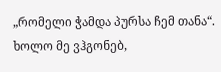„რომელი ჭამდა პურსა ჩემ თანა“. ხოლო მე ვჰგონებ,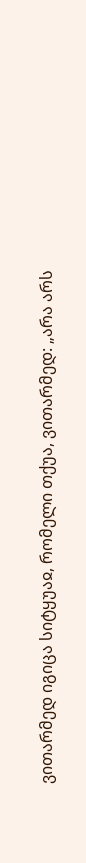ვითარმედ იგიცა სიტყუაჲ, რომელი თქუა, ვითარმედ: „არა არს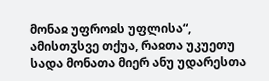მონაჲ უფროჲს უფლისა“, ამისთჳსვე თქუა, რაჲთა უკუეთუ სადა მონათა მიერ ანუ უდარესთა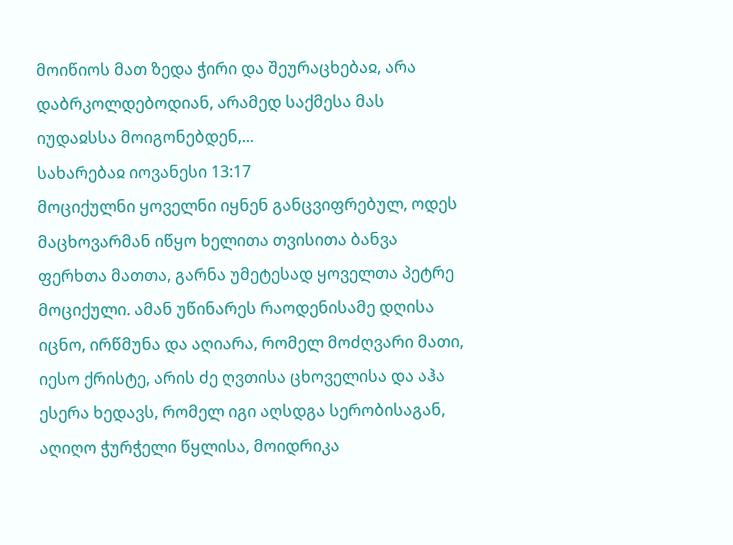მოიწიოს მათ ზედა ჭირი და შეურაცხებაჲ, არა დაბრკოლდებოდიან, არამედ საქმესა მას იუდაჲსსა მოიგონებდენ,...
სახარებაჲ იოვანესი 13:17
მოციქულნი ყოველნი იყნენ განცვიფრებულ, ოდეს მაცხოვარმან იწყო ხელითა თვისითა ბანვა ფერხთა მათთა, გარნა უმეტესად ყოველთა პეტრე მოციქული. ამან უწინარეს რაოდენისამე დღისა იცნო, ირწმუნა და აღიარა, რომელ მოძღვარი მათი, იესო ქრისტე, არის ძე ღვთისა ცხოველისა და აჰა ესერა ხედავს, რომელ იგი აღსდგა სერობისაგან, აღიღო ჭურჭელი წყლისა, მოიდრიკა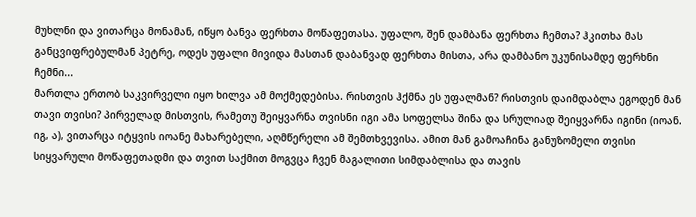მუხლნი და ვითარცა მონამან, იწყო ბანვა ფერხთა მოწაფეთასა. უფალო, შენ დამბანა ფერხთა ჩემთა? ჰკითხა მას განცვიფრებულმან პეტრე, ოდეს უფალი მივიდა მასთან დაბანვად ფერხთა მისთა, არა დამბანო უკუნისამდე ფერხნი ჩემნი...
მართლა ერთობ საკვირველი იყო ხილვა ამ მოქმედებისა. რისთვის ჰქმნა ეს უფალმან? რისთვის დაიმდაბლა ეგოდენ მან თავი თვისი? პირველად მისთვის, რამეთუ შეიყვარნა თვისნი იგი ამა სოფელსა შინა და სრულიად შეიყვარნა იგინი (იოან. იგ, ა), ვითარცა იტყვის იოანე მახარებელი, აღმწერელი ამ შემთხვევისა. ამით მან გამოაჩინა განუზომელი თვისი სიყვარული მოწაფეთადმი და თვით საქმით მოგვცა ჩვენ მაგალითი სიმდაბლისა და თავის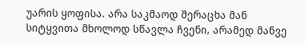უარის ყოფისა. არა საკმაოდ შერაცხა მან სიტყვითა მხოლოდ სწავლა ჩვენი, არამედ მანვე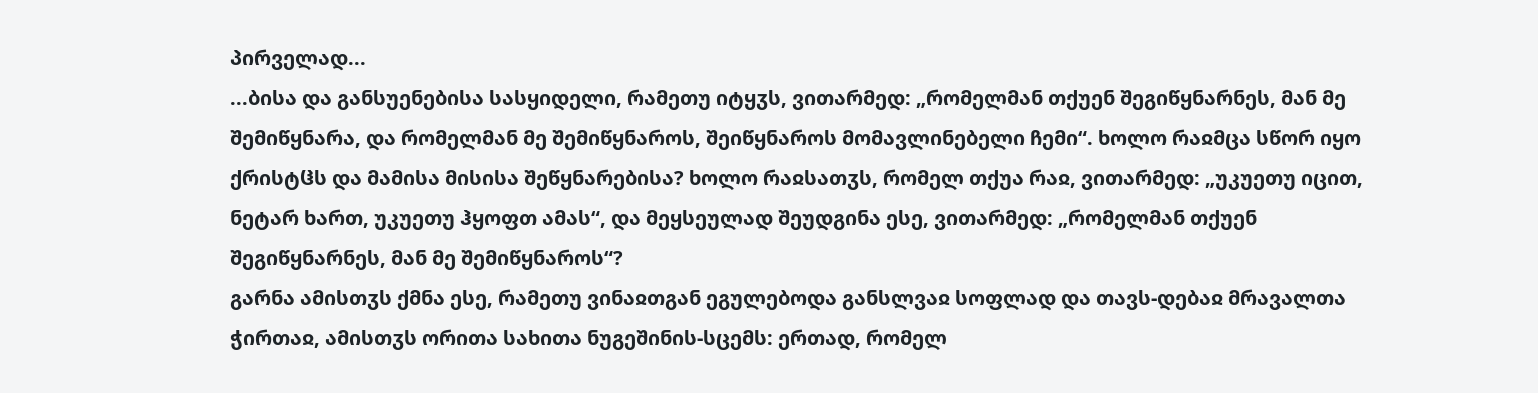პირველად...
...ბისა და განსუენებისა სასყიდელი, რამეთუ იტყჳს, ვითარმედ: „რომელმან თქუენ შეგიწყნარნეს, მან მე შემიწყნარა, და რომელმან მე შემიწყნაროს, შეიწყნაროს მომავლინებელი ჩემი“. ხოლო რაჲმცა სწორ იყო ქრისტჱს და მამისა მისისა შეწყნარებისა? ხოლო რაჲსათჳს, რომელ თქუა რაჲ, ვითარმედ: „უკუეთუ იცით, ნეტარ ხართ, უკუეთუ ჰყოფთ ამას“, და მეყსეულად შეუდგინა ესე, ვითარმედ: „რომელმან თქუენ შეგიწყნარნეს, მან მე შემიწყნაროს“?
გარნა ამისთჳს ქმნა ესე, რამეთუ ვინაჲთგან ეგულებოდა განსლვაჲ სოფლად და თავს-დებაჲ მრავალთა ჭირთაჲ, ამისთჳს ორითა სახითა ნუგეშინის-სცემს: ერთად, რომელ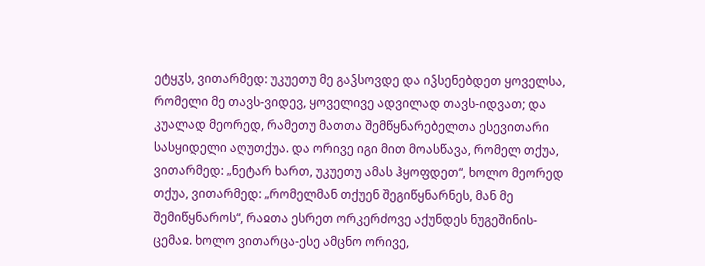ეტყჳს, ვითარმედ: უკუეთუ მე გაჴსოვდე და იჴსენებდეთ ყოველსა, რომელი მე თავს-ვიდევ, ყოველივე ადვილად თავს-იდვათ; და კუალად მეორედ, რამეთუ მათთა შემწყნარებელთა ესევითარი სასყიდელი აღუთქუა. და ორივე იგი მით მოასწავა, რომელ თქუა, ვითარმედ: „ნეტარ ხართ, უკუეთუ ამას ჰყოფდეთ“, ხოლო მეორედ თქუა, ვითარმედ: „რომელმან თქუენ შეგიწყნარნეს, მან მე შემიწყნაროს“, რაჲთა ესრეთ ორკერძოვე აქუნდეს ნუგეშინის-ცემაჲ. ხოლო ვითარცა-ესე ამცნო ორივე,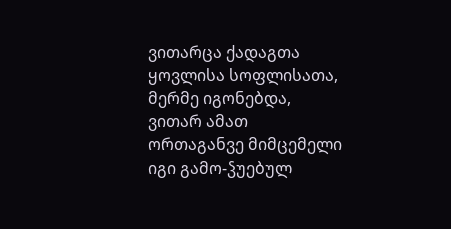ვითარცა ქადაგთა ყოვლისა სოფლისათა, მერმე იგონებდა, ვითარ ამათ ორთაგანვე მიმცემელი იგი გამო-ჴუებულ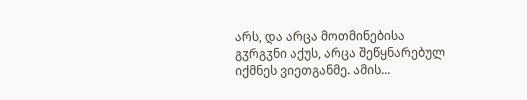არს, და არცა მოთმინებისა გჳრგჳნი აქუს, არცა შეწყნარებულ იქმნეს ვიეთგანმე. ამის...